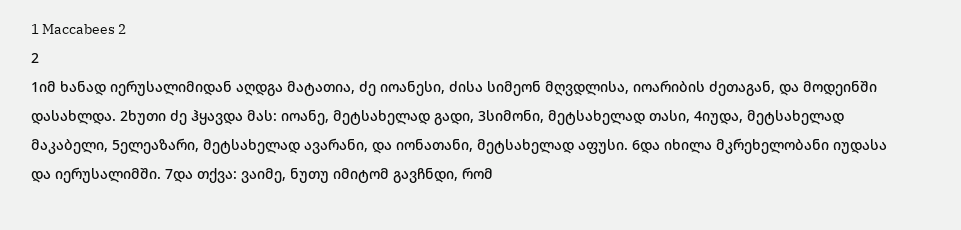1 Maccabees 2
2
1იმ ხანად იერუსალიმიდან აღდგა მატათია, ძე იოანესი, ძისა სიმეონ მღვდლისა, იოარიბის ძეთაგან, და მოდეინში დასახლდა. 2ხუთი ძე ჰყავდა მას: იოანე, მეტსახელად გადი, 3სიმონი, მეტსახელად თასი, 4იუდა, მეტსახელად მაკაბელი, 5ელეაზარი, მეტსახელად ავარანი, და იონათანი, მეტსახელად აფუსი. 6და იხილა მკრეხელობანი იუდასა და იერუსალიმში. 7და თქვა: ვაიმე, ნუთუ იმიტომ გავჩნდი, რომ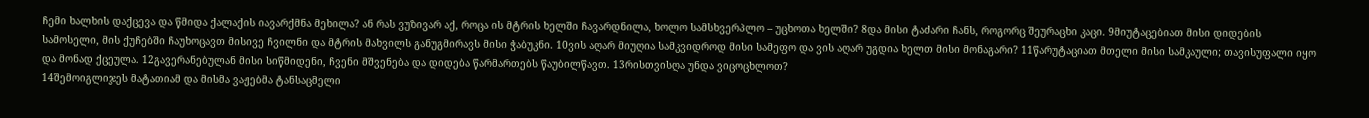ჩემი ხალხის დაქცევა და წმიდა ქალაქის იავარქმნა მეხილა? ან რას ვუზივარ აქ, როცა ის მტრის ხელში ჩავარდნილა, ხოლო სამსხვერპლო – უცხოთა ხელში? 8და მისი ტაძარი ჩანს, როგორც შეურაცხი კაცი. 9მიუტაცებიათ მისი დიდების სამოსელი, მის ქუჩებში ჩაუხოცავთ მისივე ჩვილნი და მტრის მახვილს განუგმირავს მისი ჭაბუკნი. 10ვის აღარ მიუღია სამკვიდროდ მისი სამეფო და ვის აღარ უგდია ხელთ მისი მონაგარი? 11წარუტაციათ მთელი მისი სამკაული; თავისუფალი იყო და მონად ქცეულა. 12გავერანებულან მისი სიწმიდენი, ჩვენი მშვენება და დიდება წარმართებს წაუბილწავთ. 13რისთვისღა უნდა ვიცოცხლოთ?
14შემოიგლიჯეს მატათიამ და მისმა ვაჟებმა ტანსაცმელი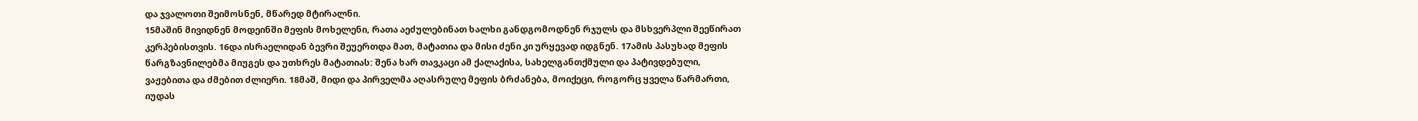და ჯვალოთი შეიმოსნენ, მწარედ მტირალნი.
15მაშინ მივიდნენ მოდეინში მეფის მოხელენი, რათა აეძულებინათ ხალხი განდგომოდნენ რჯულს და მსხვერპლი შეეწირათ კერპებისთვის. 16და ისრაელიდან ბევრი შეუერთდა მათ, მატათია და მისი ძენი კი ურყევად იდგნენ. 17ამის პასუხად მეფის წარგზავნილებმა მიუგეს და უთხრეს მატათიას: შენა ხარ თავკაცი ამ ქალაქისა, სახელგანთქმული და პატივდებული, ვაჟებითა და ძმებით ძლიერი. 18მაშ, მიდი და პირველმა აღასრულე მეფის ბრძანება, მოიქეცი, როგორც ყველა წარმართი, იუდას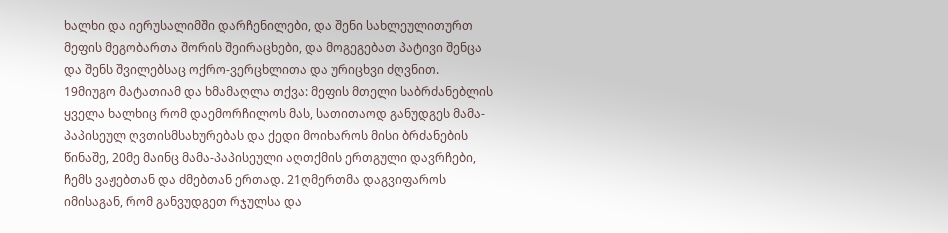ხალხი და იერუსალიმში დარჩენილები, და შენი სახლეულითურთ მეფის მეგობართა შორის შეირაცხები, და მოგეგებათ პატივი შენცა და შენს შვილებსაც ოქრო-ვერცხლითა და ურიცხვი ძღვნით.
19მიუგო მატათიამ და ხმამაღლა თქვა: მეფის მთელი საბრძანებლის ყველა ხალხიც რომ დაემორჩილოს მას, სათითაოდ განუდგეს მამა-პაპისეულ ღვთისმსახურებას და ქედი მოიხაროს მისი ბრძანების წინაშე, 20მე მაინც მამა-პაპისეული აღთქმის ერთგული დავრჩები, ჩემს ვაჟებთან და ძმებთან ერთად. 21ღმერთმა დაგვიფაროს იმისაგან, რომ განვუდგეთ რჯულსა და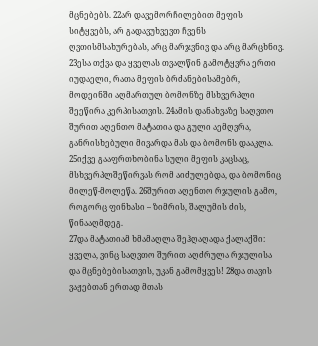მცნებებს. 22არ დავემორჩილებით მეფის სიტყვებს, არ გადავუხვევთ ჩვენს ღვთისმსახურებას, არც მარჯვნივ და არც მარცხნივ.
23ესა თქვა და ყველას თვალწინ გამოტყვრა ერთი იუდაელი, რათა მეფის ბრძანებისამებრ, მოდეინში აღმართულ ბომონზე მსხვერპლი შეეწირა კერპისათვის. 24ამის დანახვაზე საღვთო შურით აღენთო მატათია და გული აემღვრა, განრისხებული მივარდა მას და ბომონს დააკლა. 25იქვე გააფრთხობინა სული მეფის კაცსაც, მსხვერპლშეწირვას რომ აიძულებდა, და ბომონიც მილეწ-მოლეწა. 26შურით აღენთო რჯულის გამო, როგორც ფინხასი – ზიმრის, შალუმის ძის, წინააღმდეგ.
27და მატათიამ ხმამაღლა შეჰღაღადა ქალაქში: ყველა, ვინც საღვთო შურით აღძრულა რჯულისა და მცნებებისათვის, უკან გამომყვეს! 28და თავის ვაჟებთან ერთად მთას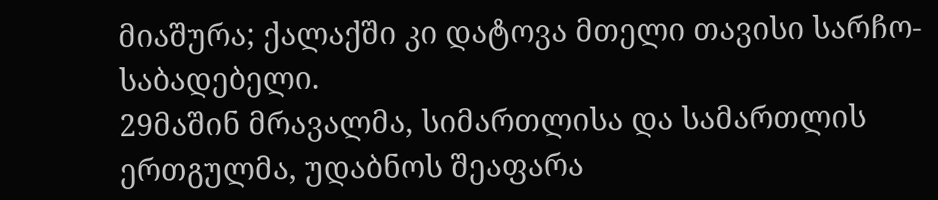მიაშურა; ქალაქში კი დატოვა მთელი თავისი სარჩო-საბადებელი.
29მაშინ მრავალმა, სიმართლისა და სამართლის ერთგულმა, უდაბნოს შეაფარა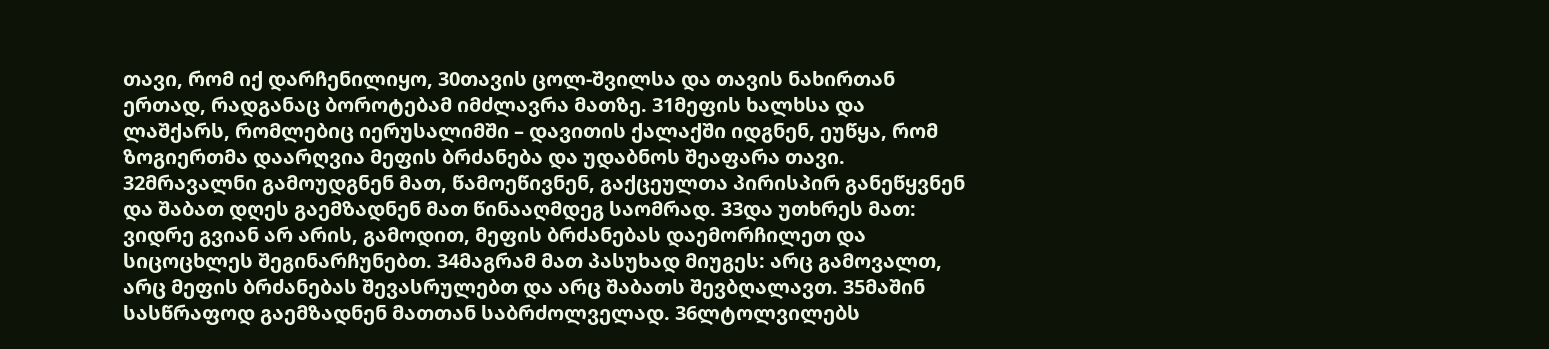თავი, რომ იქ დარჩენილიყო, 30თავის ცოლ-შვილსა და თავის ნახირთან ერთად, რადგანაც ბოროტებამ იმძლავრა მათზე. 31მეფის ხალხსა და ლაშქარს, რომლებიც იერუსალიმში – დავითის ქალაქში იდგნენ, ეუწყა, რომ ზოგიერთმა დაარღვია მეფის ბრძანება და უდაბნოს შეაფარა თავი. 32მრავალნი გამოუდგნენ მათ, წამოეწივნენ, გაქცეულთა პირისპირ განეწყვნენ და შაბათ დღეს გაემზადნენ მათ წინააღმდეგ საომრად. 33და უთხრეს მათ: ვიდრე გვიან არ არის, გამოდით, მეფის ბრძანებას დაემორჩილეთ და სიცოცხლეს შეგინარჩუნებთ. 34მაგრამ მათ პასუხად მიუგეს: არც გამოვალთ, არც მეფის ბრძანებას შევასრულებთ და არც შაბათს შევბღალავთ. 35მაშინ სასწრაფოდ გაემზადნენ მათთან საბრძოლველად. 36ლტოლვილებს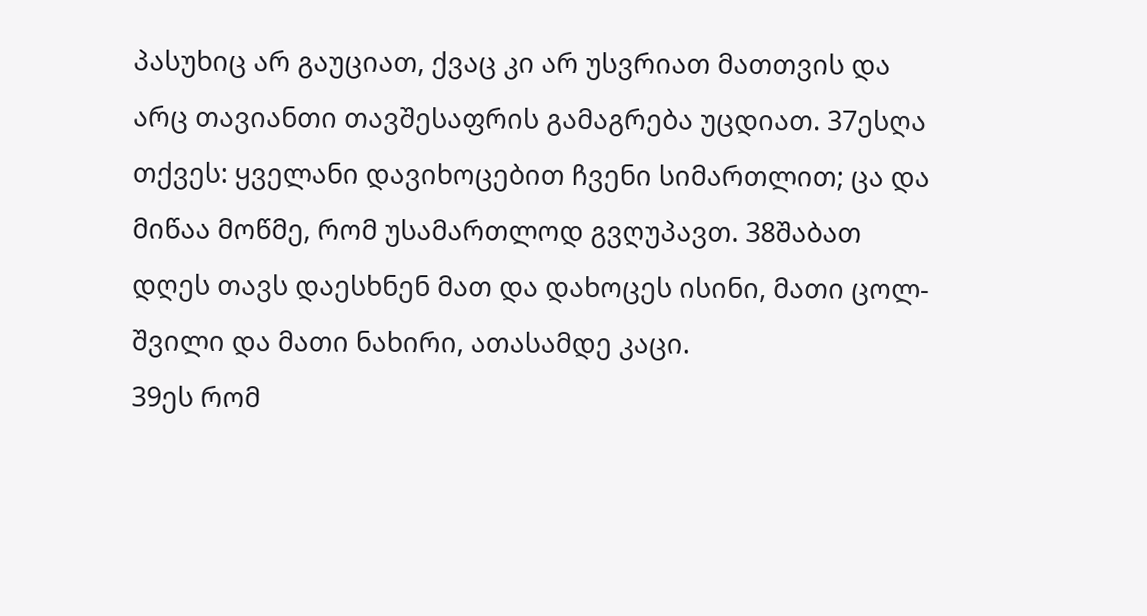პასუხიც არ გაუციათ, ქვაც კი არ უსვრიათ მათთვის და არც თავიანთი თავშესაფრის გამაგრება უცდიათ. 37ესღა თქვეს: ყველანი დავიხოცებით ჩვენი სიმართლით; ცა და მიწაა მოწმე, რომ უსამართლოდ გვღუპავთ. 38შაბათ დღეს თავს დაესხნენ მათ და დახოცეს ისინი, მათი ცოლ-შვილი და მათი ნახირი, ათასამდე კაცი.
39ეს რომ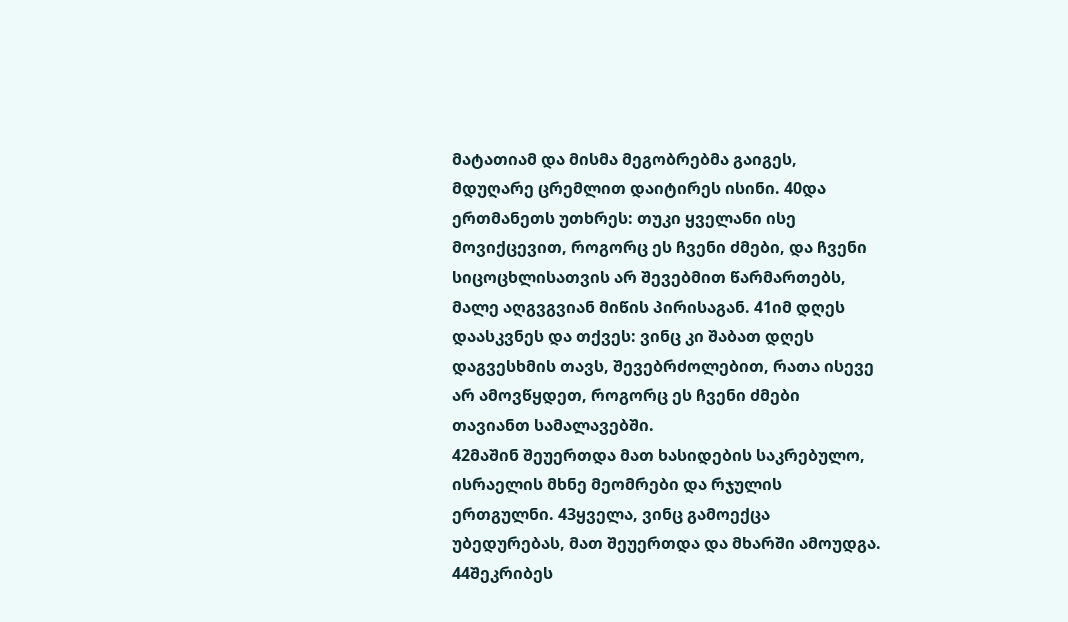მატათიამ და მისმა მეგობრებმა გაიგეს, მდუღარე ცრემლით დაიტირეს ისინი. 40და ერთმანეთს უთხრეს: თუკი ყველანი ისე მოვიქცევით, როგორც ეს ჩვენი ძმები, და ჩვენი სიცოცხლისათვის არ შევებმით წარმართებს, მალე აღგვგვიან მიწის პირისაგან. 41იმ დღეს დაასკვნეს და თქვეს: ვინც კი შაბათ დღეს დაგვესხმის თავს, შევებრძოლებით, რათა ისევე არ ამოვწყდეთ, როგორც ეს ჩვენი ძმები თავიანთ სამალავებში.
42მაშინ შეუერთდა მათ ხასიდების საკრებულო, ისრაელის მხნე მეომრები და რჯულის ერთგულნი. 43ყველა, ვინც გამოექცა უბედურებას, მათ შეუერთდა და მხარში ამოუდგა. 44შეკრიბეს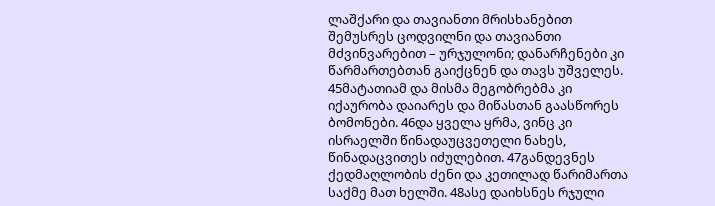ლაშქარი და თავიანთი მრისხანებით შემუსრეს ცოდვილნი და თავიანთი მძვინვარებით – ურჯულონი; დანარჩენები კი წარმართებთან გაიქცნენ და თავს უშველეს. 45მატათიამ და მისმა მეგობრებმა კი იქაურობა დაიარეს და მიწასთან გაასწორეს ბომონები. 46და ყველა ყრმა, ვინც კი ისრაელში წინადაუცვეთელი ნახეს, წინადაცვითეს იძულებით. 47განდევნეს ქედმაღლობის ძენი და კეთილად წარიმართა საქმე მათ ხელში. 48ასე დაიხსნეს რჯული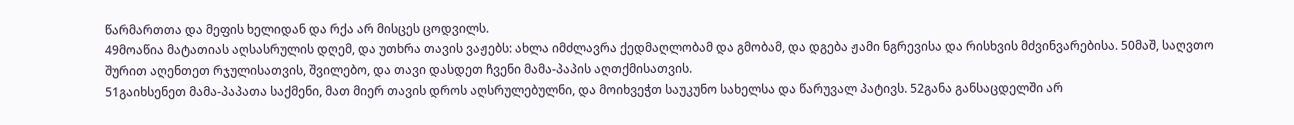წარმართთა და მეფის ხელიდან და რქა არ მისცეს ცოდვილს.
49მოაწია მატათიას აღსასრულის დღემ, და უთხრა თავის ვაჟებს: ახლა იმძლავრა ქედმაღლობამ და გმობამ, და დგება ჟამი ნგრევისა და რისხვის მძვინვარებისა. 50მაშ, საღვთო შურით აღენთეთ რჯულისათვის, შვილებო, და თავი დასდეთ ჩვენი მამა-პაპის აღთქმისათვის.
51გაიხსენეთ მამა-პაპათა საქმენი, მათ მიერ თავის დროს აღსრულებულნი, და მოიხვეჭთ საუკუნო სახელსა და წარუვალ პატივს. 52განა განსაცდელში არ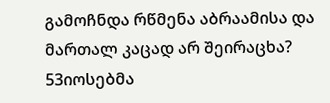გამოჩნდა რწმენა აბრაამისა და მართალ კაცად არ შეირაცხა? 53იოსებმა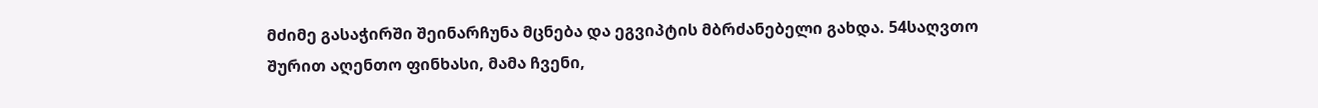მძიმე გასაჭირში შეინარჩუნა მცნება და ეგვიპტის მბრძანებელი გახდა. 54საღვთო შურით აღენთო ფინხასი, მამა ჩვენი,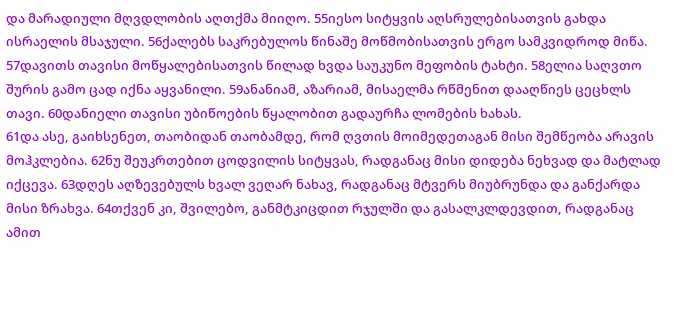და მარადიული მღვდლობის აღთქმა მიიღო. 55იესო სიტყვის აღსრულებისათვის გახდა ისრაელის მსაჯული. 56ქალებს საკრებულოს წინაშე მოწმობისათვის ერგო სამკვიდროდ მიწა. 57დავითს თავისი მოწყალებისათვის წილად ხვდა საუკუნო მეფობის ტახტი. 58ელია საღვთო შურის გამო ცად იქნა აყვანილი. 59ანანიამ, აზარიამ, მისაელმა რწმენით დააღწიეს ცეცხლს თავი. 60დანიელი თავისი უბიწოების წყალობით გადაურჩა ლომების ხახას.
61და ასე, გაიხსენეთ, თაობიდან თაობამდე, რომ ღვთის მოიმედეთაგან მისი შემწეობა არავის მოჰკლებია. 62ნუ შეუკრთებით ცოდვილის სიტყვას, რადგანაც მისი დიდება ნეხვად და მატლად იქცევა. 63დღეს აღზევებულს ხვალ ვეღარ ნახავ, რადგანაც მტვერს მიუბრუნდა და განქარდა მისი ზრახვა. 64თქვენ კი, შვილებო, განმტკიცდით რჯულში და გასალკლდევდით, რადგანაც ამით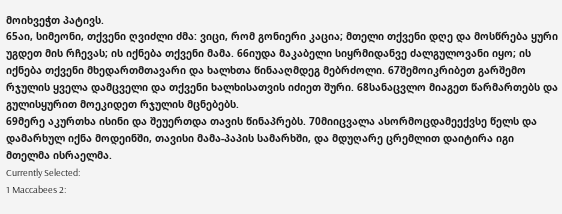მოიხვეჭთ პატივს.
65აი, სიმეონი, თქვენი ღვიძლი ძმა: ვიცი, რომ გონიერი კაცია; მთელი თქვენი დღე და მოსწრება ყური უგდეთ მის რჩევას; ის იქნება თქვენი მამა. 66იუდა მაკაბელი სიყრმიდანვე ძალგულოვანი იყო; ის იქნება თქვენი მხედართმთავარი და ხალხთა წინააღმდეგ მებრძოლი. 67შემოიკრიბეთ გარშემო რჯულის ყველა დამცველი და თქვენი ხალხისათვის იძიეთ შური. 68სანაცვლო მიაგეთ წარმართებს და გულისყურით მოეკიდეთ რჯულის მცნებებს.
69მერე აკურთხა ისინი და შეუერთდა თავის წინაპრებს. 70მიიცვალა ასორმოცდამეექვსე წელს და დამარხულ იქნა მოდეინში, თავისი მამა-პაპის სამარხში, და მდუღარე ცრემლით დაიტირა იგი მთელმა ისრაელმა.
Currently Selected:
1 Maccabees 2: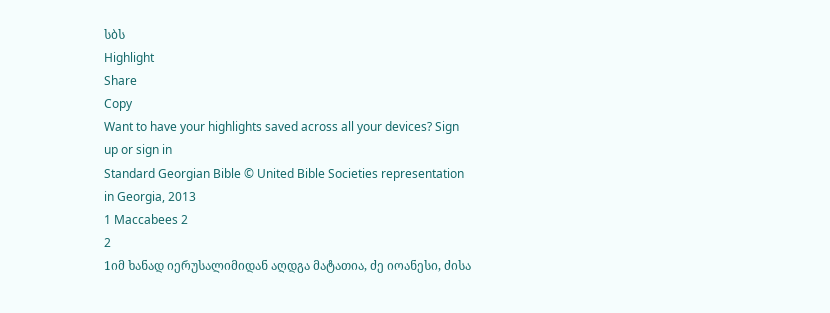სბს
Highlight
Share
Copy
Want to have your highlights saved across all your devices? Sign up or sign in
Standard Georgian Bible © United Bible Societies representation in Georgia, 2013
1 Maccabees 2
2
1იმ ხანად იერუსალიმიდან აღდგა მატათია, ძე იოანესი, ძისა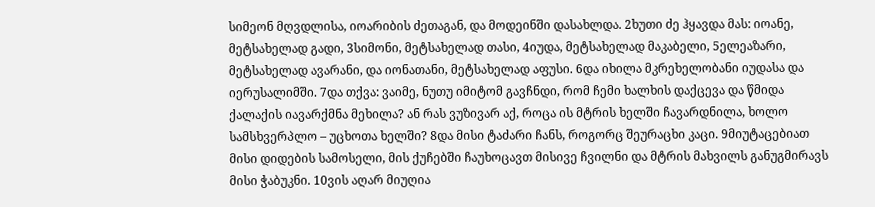სიმეონ მღვდლისა, იოარიბის ძეთაგან, და მოდეინში დასახლდა. 2ხუთი ძე ჰყავდა მას: იოანე, მეტსახელად გადი, 3სიმონი, მეტსახელად თასი, 4იუდა, მეტსახელად მაკაბელი, 5ელეაზარი, მეტსახელად ავარანი, და იონათანი, მეტსახელად აფუსი. 6და იხილა მკრეხელობანი იუდასა და იერუსალიმში. 7და თქვა: ვაიმე, ნუთუ იმიტომ გავჩნდი, რომ ჩემი ხალხის დაქცევა და წმიდა ქალაქის იავარქმნა მეხილა? ან რას ვუზივარ აქ, როცა ის მტრის ხელში ჩავარდნილა, ხოლო სამსხვერპლო – უცხოთა ხელში? 8და მისი ტაძარი ჩანს, როგორც შეურაცხი კაცი. 9მიუტაცებიათ მისი დიდების სამოსელი, მის ქუჩებში ჩაუხოცავთ მისივე ჩვილნი და მტრის მახვილს განუგმირავს მისი ჭაბუკნი. 10ვის აღარ მიუღია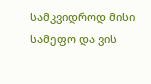სამკვიდროდ მისი სამეფო და ვის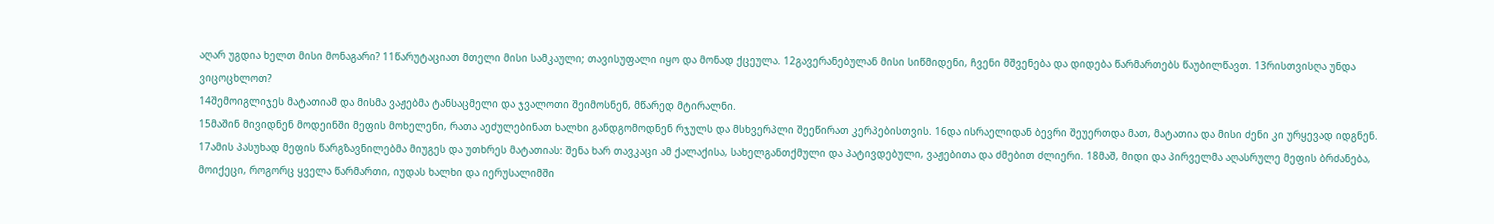აღარ უგდია ხელთ მისი მონაგარი? 11წარუტაციათ მთელი მისი სამკაული; თავისუფალი იყო და მონად ქცეულა. 12გავერანებულან მისი სიწმიდენი, ჩვენი მშვენება და დიდება წარმართებს წაუბილწავთ. 13რისთვისღა უნდა ვიცოცხლოთ?
14შემოიგლიჯეს მატათიამ და მისმა ვაჟებმა ტანსაცმელი და ჯვალოთი შეიმოსნენ, მწარედ მტირალნი.
15მაშინ მივიდნენ მოდეინში მეფის მოხელენი, რათა აეძულებინათ ხალხი განდგომოდნენ რჯულს და მსხვერპლი შეეწირათ კერპებისთვის. 16და ისრაელიდან ბევრი შეუერთდა მათ, მატათია და მისი ძენი კი ურყევად იდგნენ. 17ამის პასუხად მეფის წარგზავნილებმა მიუგეს და უთხრეს მატათიას: შენა ხარ თავკაცი ამ ქალაქისა, სახელგანთქმული და პატივდებული, ვაჟებითა და ძმებით ძლიერი. 18მაშ, მიდი და პირველმა აღასრულე მეფის ბრძანება, მოიქეცი, როგორც ყველა წარმართი, იუდას ხალხი და იერუსალიმში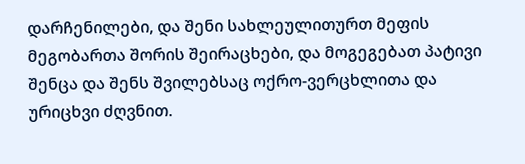დარჩენილები, და შენი სახლეულითურთ მეფის მეგობართა შორის შეირაცხები, და მოგეგებათ პატივი შენცა და შენს შვილებსაც ოქრო-ვერცხლითა და ურიცხვი ძღვნით.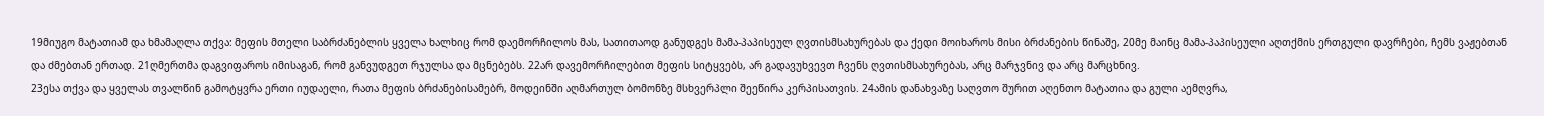19მიუგო მატათიამ და ხმამაღლა თქვა: მეფის მთელი საბრძანებლის ყველა ხალხიც რომ დაემორჩილოს მას, სათითაოდ განუდგეს მამა-პაპისეულ ღვთისმსახურებას და ქედი მოიხაროს მისი ბრძანების წინაშე, 20მე მაინც მამა-პაპისეული აღთქმის ერთგული დავრჩები, ჩემს ვაჟებთან და ძმებთან ერთად. 21ღმერთმა დაგვიფაროს იმისაგან, რომ განვუდგეთ რჯულსა და მცნებებს. 22არ დავემორჩილებით მეფის სიტყვებს, არ გადავუხვევთ ჩვენს ღვთისმსახურებას, არც მარჯვნივ და არც მარცხნივ.
23ესა თქვა და ყველას თვალწინ გამოტყვრა ერთი იუდაელი, რათა მეფის ბრძანებისამებრ, მოდეინში აღმართულ ბომონზე მსხვერპლი შეეწირა კერპისათვის. 24ამის დანახვაზე საღვთო შურით აღენთო მატათია და გული აემღვრა,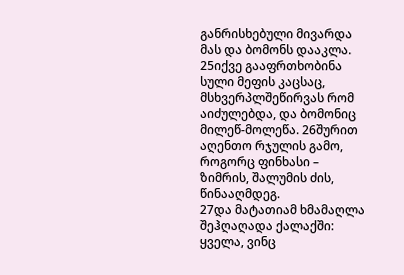განრისხებული მივარდა მას და ბომონს დააკლა. 25იქვე გააფრთხობინა სული მეფის კაცსაც, მსხვერპლშეწირვას რომ აიძულებდა, და ბომონიც მილეწ-მოლეწა. 26შურით აღენთო რჯულის გამო, როგორც ფინხასი – ზიმრის, შალუმის ძის, წინააღმდეგ.
27და მატათიამ ხმამაღლა შეჰღაღადა ქალაქში: ყველა, ვინც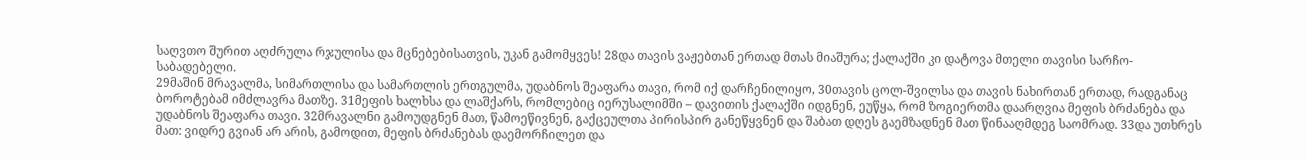საღვთო შურით აღძრულა რჯულისა და მცნებებისათვის, უკან გამომყვეს! 28და თავის ვაჟებთან ერთად მთას მიაშურა; ქალაქში კი დატოვა მთელი თავისი სარჩო-საბადებელი.
29მაშინ მრავალმა, სიმართლისა და სამართლის ერთგულმა, უდაბნოს შეაფარა თავი, რომ იქ დარჩენილიყო, 30თავის ცოლ-შვილსა და თავის ნახირთან ერთად, რადგანაც ბოროტებამ იმძლავრა მათზე. 31მეფის ხალხსა და ლაშქარს, რომლებიც იერუსალიმში – დავითის ქალაქში იდგნენ, ეუწყა, რომ ზოგიერთმა დაარღვია მეფის ბრძანება და უდაბნოს შეაფარა თავი. 32მრავალნი გამოუდგნენ მათ, წამოეწივნენ, გაქცეულთა პირისპირ განეწყვნენ და შაბათ დღეს გაემზადნენ მათ წინააღმდეგ საომრად. 33და უთხრეს მათ: ვიდრე გვიან არ არის, გამოდით, მეფის ბრძანებას დაემორჩილეთ და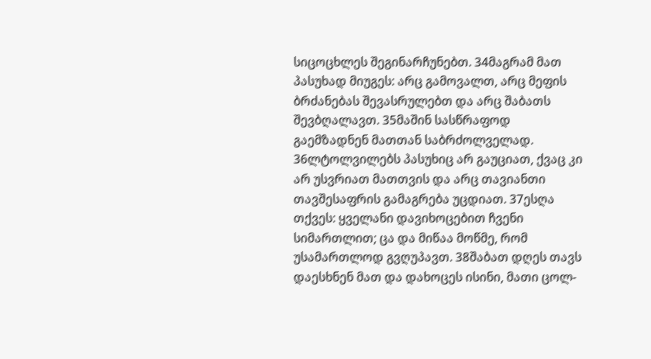სიცოცხლეს შეგინარჩუნებთ. 34მაგრამ მათ პასუხად მიუგეს: არც გამოვალთ, არც მეფის ბრძანებას შევასრულებთ და არც შაბათს შევბღალავთ. 35მაშინ სასწრაფოდ გაემზადნენ მათთან საბრძოლველად. 36ლტოლვილებს პასუხიც არ გაუციათ, ქვაც კი არ უსვრიათ მათთვის და არც თავიანთი თავშესაფრის გამაგრება უცდიათ. 37ესღა თქვეს: ყველანი დავიხოცებით ჩვენი სიმართლით; ცა და მიწაა მოწმე, რომ უსამართლოდ გვღუპავთ. 38შაბათ დღეს თავს დაესხნენ მათ და დახოცეს ისინი, მათი ცოლ-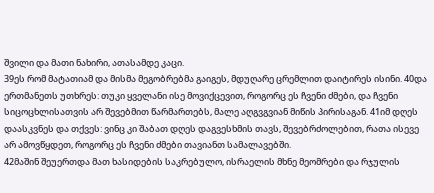შვილი და მათი ნახირი, ათასამდე კაცი.
39ეს რომ მატათიამ და მისმა მეგობრებმა გაიგეს, მდუღარე ცრემლით დაიტირეს ისინი. 40და ერთმანეთს უთხრეს: თუკი ყველანი ისე მოვიქცევით, როგორც ეს ჩვენი ძმები, და ჩვენი სიცოცხლისათვის არ შევებმით წარმართებს, მალე აღგვგვიან მიწის პირისაგან. 41იმ დღეს დაასკვნეს და თქვეს: ვინც კი შაბათ დღეს დაგვესხმის თავს, შევებრძოლებით, რათა ისევე არ ამოვწყდეთ, როგორც ეს ჩვენი ძმები თავიანთ სამალავებში.
42მაშინ შეუერთდა მათ ხასიდების საკრებულო, ისრაელის მხნე მეომრები და რჯულის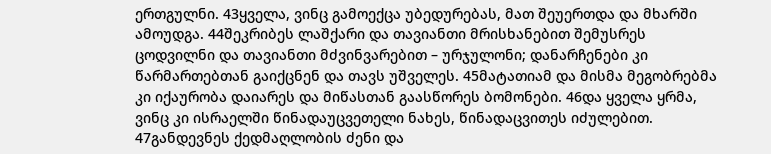ერთგულნი. 43ყველა, ვინც გამოექცა უბედურებას, მათ შეუერთდა და მხარში ამოუდგა. 44შეკრიბეს ლაშქარი და თავიანთი მრისხანებით შემუსრეს ცოდვილნი და თავიანთი მძვინვარებით – ურჯულონი; დანარჩენები კი წარმართებთან გაიქცნენ და თავს უშველეს. 45მატათიამ და მისმა მეგობრებმა კი იქაურობა დაიარეს და მიწასთან გაასწორეს ბომონები. 46და ყველა ყრმა, ვინც კი ისრაელში წინადაუცვეთელი ნახეს, წინადაცვითეს იძულებით. 47განდევნეს ქედმაღლობის ძენი და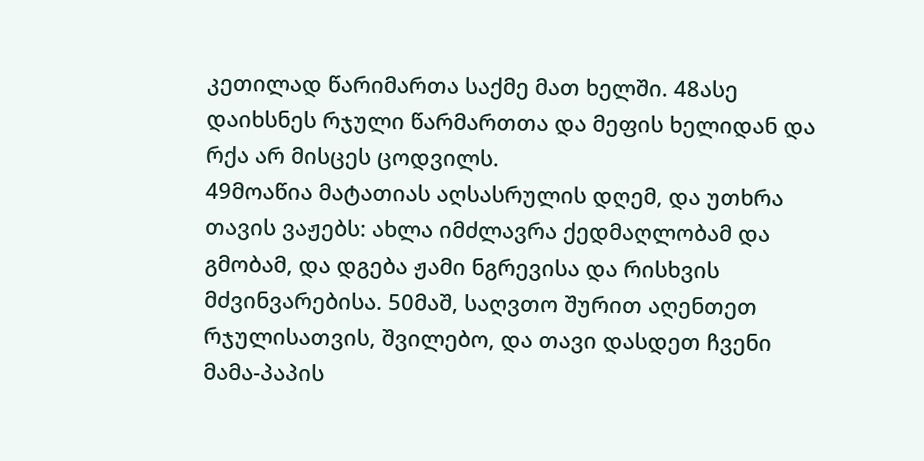კეთილად წარიმართა საქმე მათ ხელში. 48ასე დაიხსნეს რჯული წარმართთა და მეფის ხელიდან და რქა არ მისცეს ცოდვილს.
49მოაწია მატათიას აღსასრულის დღემ, და უთხრა თავის ვაჟებს: ახლა იმძლავრა ქედმაღლობამ და გმობამ, და დგება ჟამი ნგრევისა და რისხვის მძვინვარებისა. 50მაშ, საღვთო შურით აღენთეთ რჯულისათვის, შვილებო, და თავი დასდეთ ჩვენი მამა-პაპის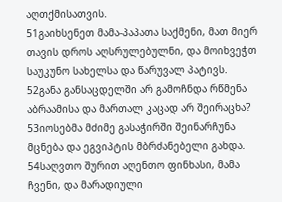აღთქმისათვის.
51გაიხსენეთ მამა-პაპათა საქმენი, მათ მიერ თავის დროს აღსრულებულნი, და მოიხვეჭთ საუკუნო სახელსა და წარუვალ პატივს. 52განა განსაცდელში არ გამოჩნდა რწმენა აბრაამისა და მართალ კაცად არ შეირაცხა? 53იოსებმა მძიმე გასაჭირში შეინარჩუნა მცნება და ეგვიპტის მბრძანებელი გახდა. 54საღვთო შურით აღენთო ფინხასი, მამა ჩვენი, და მარადიული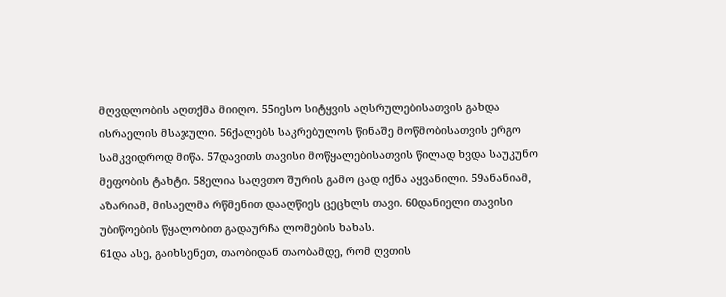მღვდლობის აღთქმა მიიღო. 55იესო სიტყვის აღსრულებისათვის გახდა ისრაელის მსაჯული. 56ქალებს საკრებულოს წინაშე მოწმობისათვის ერგო სამკვიდროდ მიწა. 57დავითს თავისი მოწყალებისათვის წილად ხვდა საუკუნო მეფობის ტახტი. 58ელია საღვთო შურის გამო ცად იქნა აყვანილი. 59ანანიამ, აზარიამ, მისაელმა რწმენით დააღწიეს ცეცხლს თავი. 60დანიელი თავისი უბიწოების წყალობით გადაურჩა ლომების ხახას.
61და ასე, გაიხსენეთ, თაობიდან თაობამდე, რომ ღვთის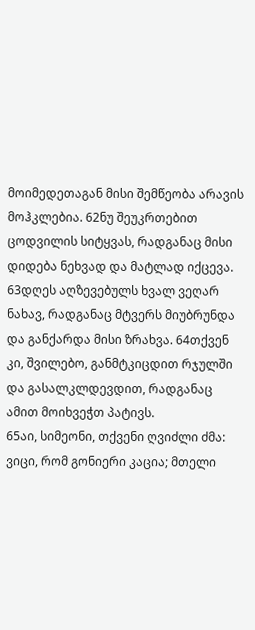მოიმედეთაგან მისი შემწეობა არავის მოჰკლებია. 62ნუ შეუკრთებით ცოდვილის სიტყვას, რადგანაც მისი დიდება ნეხვად და მატლად იქცევა. 63დღეს აღზევებულს ხვალ ვეღარ ნახავ, რადგანაც მტვერს მიუბრუნდა და განქარდა მისი ზრახვა. 64თქვენ კი, შვილებო, განმტკიცდით რჯულში და გასალკლდევდით, რადგანაც ამით მოიხვეჭთ პატივს.
65აი, სიმეონი, თქვენი ღვიძლი ძმა: ვიცი, რომ გონიერი კაცია; მთელი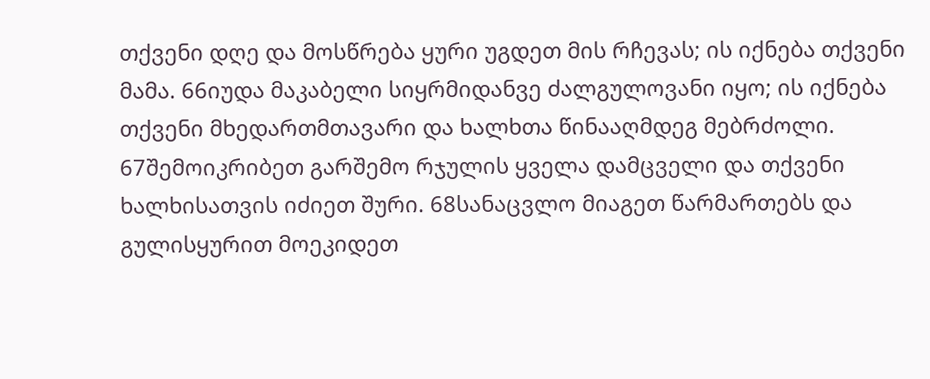თქვენი დღე და მოსწრება ყური უგდეთ მის რჩევას; ის იქნება თქვენი მამა. 66იუდა მაკაბელი სიყრმიდანვე ძალგულოვანი იყო; ის იქნება თქვენი მხედართმთავარი და ხალხთა წინააღმდეგ მებრძოლი. 67შემოიკრიბეთ გარშემო რჯულის ყველა დამცველი და თქვენი ხალხისათვის იძიეთ შური. 68სანაცვლო მიაგეთ წარმართებს და გულისყურით მოეკიდეთ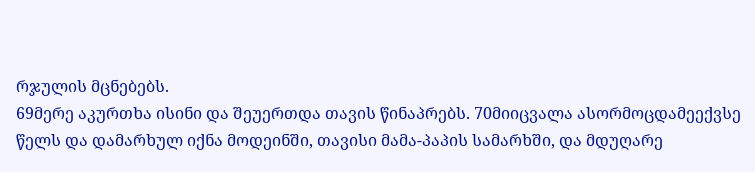რჯულის მცნებებს.
69მერე აკურთხა ისინი და შეუერთდა თავის წინაპრებს. 70მიიცვალა ასორმოცდამეექვსე წელს და დამარხულ იქნა მოდეინში, თავისი მამა-პაპის სამარხში, და მდუღარე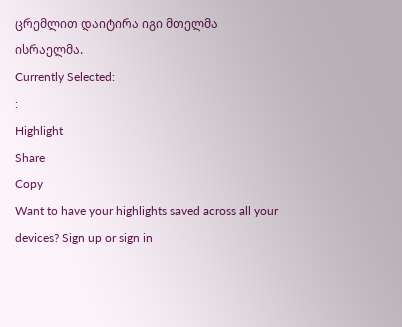ცრემლით დაიტირა იგი მთელმა ისრაელმა.
Currently Selected:
:
Highlight
Share
Copy
Want to have your highlights saved across all your devices? Sign up or sign in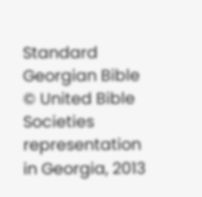Standard Georgian Bible © United Bible Societies representation in Georgia, 2013